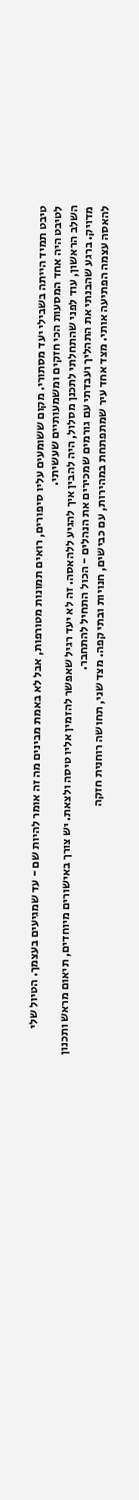טיבט תמיד הייתה בשבילי יעד מסתורי. מקום ששומעים עליו סיפורים, רואים תמונות מטורפות, אבל לא באמת מבינים מה זה אומר להיות שם - עד שמגיעים בעצמך. הטיול שלי לטיבט היה אחד המסעות הכי חזקים ומשמעותיים שעשיתי.
השלב הראשון, עוד לפני שהתחלתי לתכנן מסלול, היה להבין איך להגיע ללהאסה. זה לא יעד רגיל שאפשר להזמין אליו טיסה ולצאת. יש צורך באישורים מיוחדים, תיאום מראש ותכנון מדויק. ברגע שהבנתי את התהליך ועבדתי עם גורמים שמכירים את הנהלים - הכול התחיל להתחבר.
להאסה עצמה הפתיעה אותי. מצד אחד עיר שמתפתחת במהירות, עם כבישים, חנויות ובתי קפה. מצד שני, תחושה רוחנית חזקה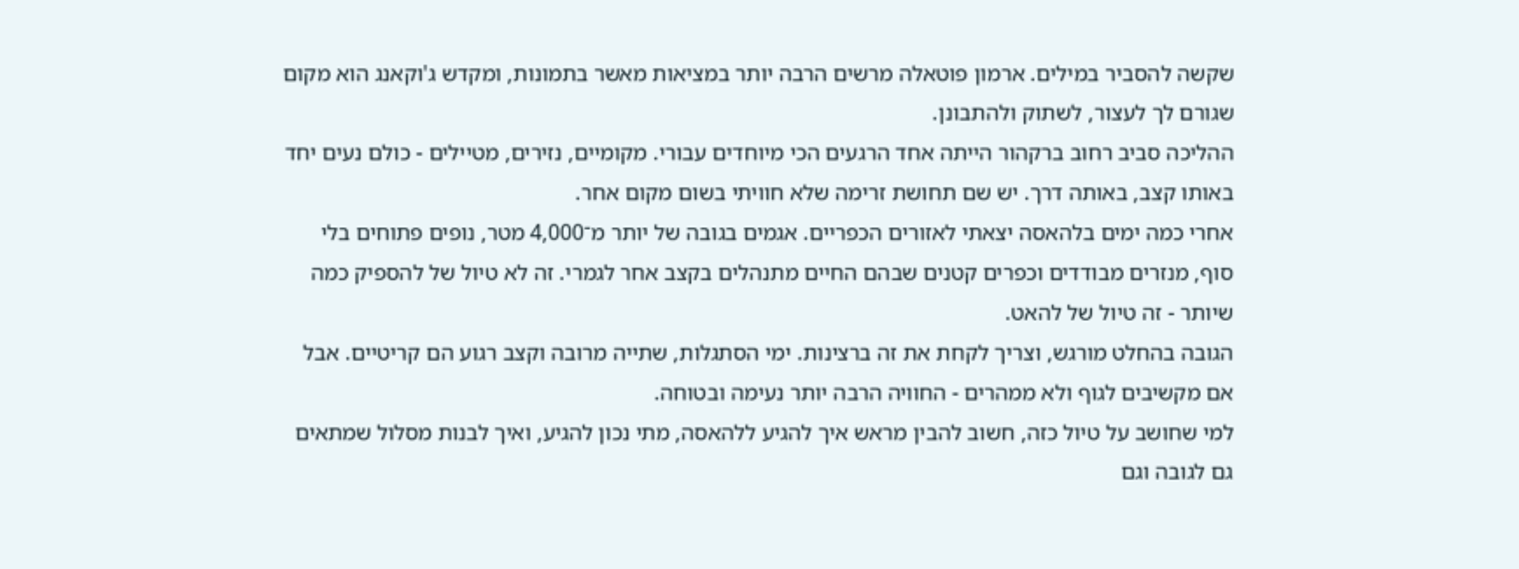שקשה להסביר במילים. ארמון פוטאלה מרשים הרבה יותר במציאות מאשר בתמונות, ומקדש ג'וקאנג הוא מקום שגורם לך לעצור, לשתוק ולהתבונן.
ההליכה סביב רחוב ברקהור הייתה אחד הרגעים הכי מיוחדים עבורי. מקומיים, נזירים, מטיילים - כולם נעים יחד באותו קצב, באותה דרך. יש שם תחושת זרימה שלא חוויתי בשום מקום אחר.
אחרי כמה ימים בלהאסה יצאתי לאזורים הכפריים. אגמים בגובה של יותר מ־4,000 מטר, נופים פתוחים בלי סוף, מנזרים מבודדים וכפרים קטנים שבהם החיים מתנהלים בקצב אחר לגמרי. זה לא טיול של להספיק כמה שיותר - זה טיול של להאט.
הגובה בהחלט מורגש, וצריך לקחת את זה ברצינות. ימי הסתגלות, שתייה מרובה וקצב רגוע הם קריטיים. אבל אם מקשיבים לגוף ולא ממהרים - החוויה הרבה יותר נעימה ובטוחה.
למי שחושב על טיול כזה, חשוב להבין מראש איך להגיע ללהאסה, מתי נכון להגיע, ואיך לבנות מסלול שמתאים גם לגובה וגם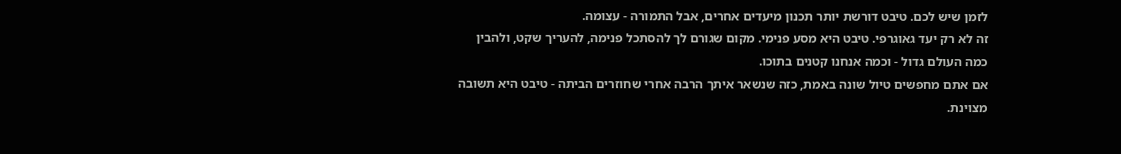לזמן שיש לכם. טיבט דורשת יותר תכנון מיעדים אחרים, אבל התמורה - עצומה.
זה לא רק יעד גאוגרפי. טיבט היא מסע פנימי. מקום שגורם לך להסתכל פנימה, להעריך שקט, ולהבין כמה העולם גדול - וכמה אנחנו קטנים בתוכו.
אם אתם מחפשים טיול שונה באמת, כזה שנשאר איתך הרבה אחרי שחוזרים הביתה - טיבט היא תשובה מצוינת.